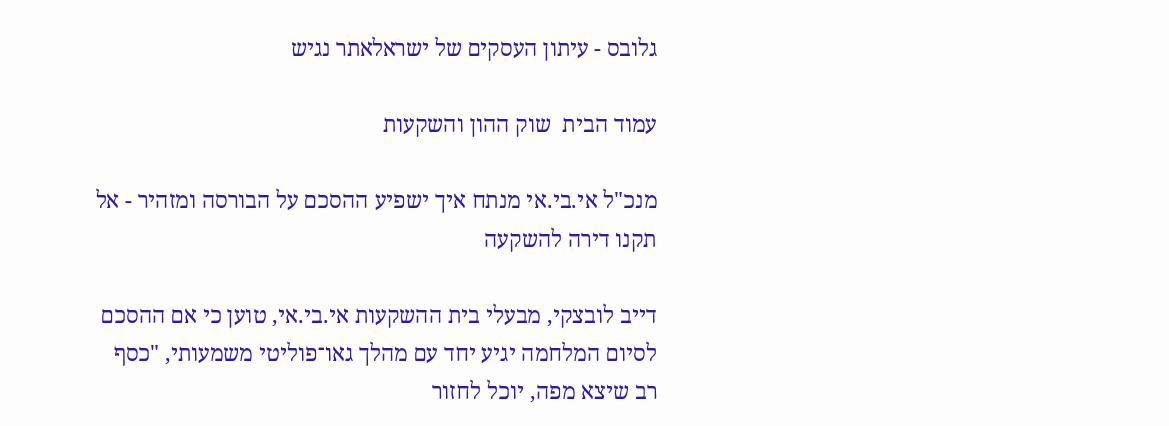גלובס - עיתון העסקים של ישראלאתר נגיש

עמוד הבית  שוק ההון והשקעות

מנכ"ל אי.בי.אי מנתח איך ישפיע ההסכם על הבורסה ומזהיר - אל תקנו דירה להשקעה

דייב לובצקי, מבעלי בית ההשקעות אי.בי.אי, טוען כי אם ההסכם לסיום המלחמה יגיע יחד עם מהלך גאו־פוליטי משמעותי, "כסף רב שיצא מפה, יוכל לחזור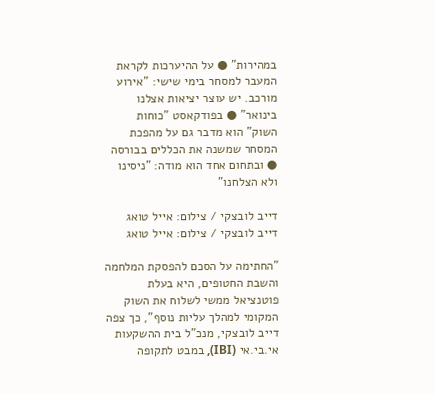במהירות" ● על ההיערכות לקראת המעבר למסחר בימי שישי: "אירוע מורכב. יש עוצר יציאות אצלנו בינואר" ● בפודקאסט "כוחות השוק" הוא מדבר גם על מהפכת המסחר שמשנה את הכללים בבורסה ● ובתחום אחד הוא מודה: "ניסינו ולא הצלחנו"

דייב לובצקי / צילום: אייל טואג
דייב לובצקי / צילום: אייל טואג

"החתימה על הסכם להפסקת המלחמה והשבת החטופים, היא בעלת פוטנציאל ממשי לשלוח את השוק המקומי למהלך עליות נוסף", כך צפה דייב לובצקי, מנכ"ל בית ההשקעות אי.בי.אי (IBI), במבט לתקופה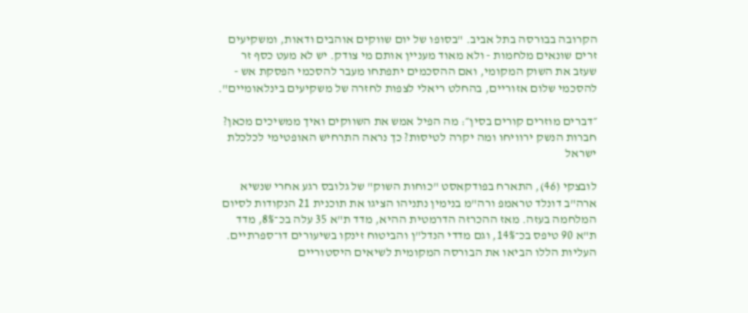הקרובה בבורסה בתל אביב. "בסופו של יום שווקים אוהבים ודאות, ומשקיעים זרים שונאים מלחמות - ולא מאוד מעניין אותם מי צודק. יש לא מעט כסף זר שעזב את השוק המקומי, ואם ההסכמים יתפתחו מעבר להסכמי הפסקת אש - להסכמי שלום אזוריים, בהחלט ריאלי לצפות לחזרה של משקיעים בינלאומיים".

״דברים מוזרים קורים בסין״: מה הפיל אמש את השווקים ואיך ממשיכים מכאן?
חברות הנשק ירוויחו ומה יקרה לטיסות? כך נראה התרחיש האופטימי לכלכלת ישראל

לובצקי (46), התארח בפודקאסט "כוחות השוק" של גלובס רגע אחרי שנשיא ארה"ב דונלד טראמפ ורה"מ בנימין נתניהו הציגו את תוכנית 21 הנקודות לסיום המלחמה בעזה. מאז ההכרזה הדרמטית ההיא, מדד ת"א 35 עלה בכ־8%, מדד ת"א 90 טיפס בכ־14%, וגם מדדי הנדל"ן והביטוח זינקו בשיעורים דו־ספרתיים. העליות הללו הביאו את הבורסה המקומית לשיאים היסטוריים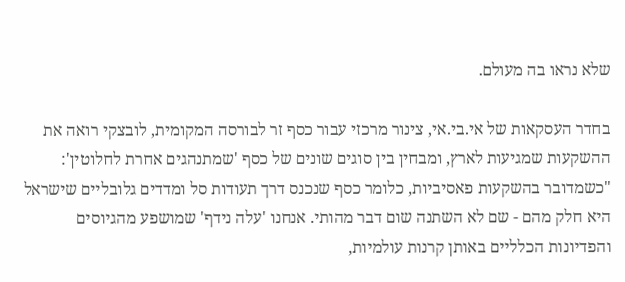שלא נראו בה מעולם.

בחדר העסקאות של אי.בי.אי, צינור מרכזי עבור כסף זר לבורסה המקומית, לובצקי רואה את ההשקעות שמגיעות לארץ, ומבחין בין סוגים שונים של כסף 'שמתנהגים אחרת לחלוטין': "כשמדובר בהשקעות פאסיביות, כלומר כסף שנכנס דרך תעודות סל ומדדים גלובליים שישראל היא חלק מהם - שם לא השתנה שום דבר מהותי. אנחנו 'עלה נידף' שמושפע מהגיוסים והפדיונות הכלליים באותן קרנות עולמיות,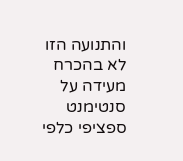והתנועה הזו לא בהכרח מעידה על סנטימנט ספציפי כלפי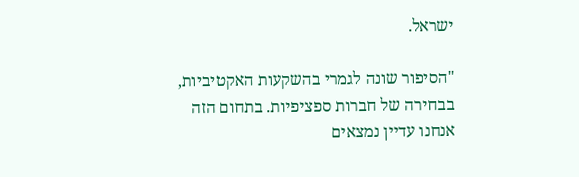ישראל.

"הסיפור שונה לגמרי בהשקעות האקטיביות, בבחירה של חברות ספציפיות. בתחום הזה אנחנו עדיין נמצאים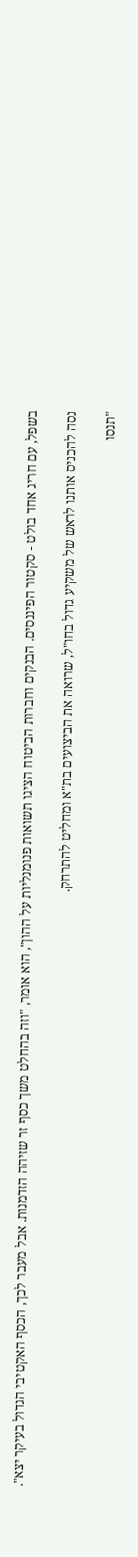בשפל, עם חריג אחד בולט - סקטור הפיננסים. הבנקים וחברות הביטוח הציגו תשואות פנומנליות על ההון", הוא אומר, "וזה בהחלט משך כסף זר שזיהה הזדמנות. אבל מעבר לכך, הכסף האקטיבי הגדול בעיקר יצא".

נסה להכניס אותנו לראש של משקיע גדול בחו"ל, שרואה את הביצועים בת"א ומחליט להתרחק.

"תנסו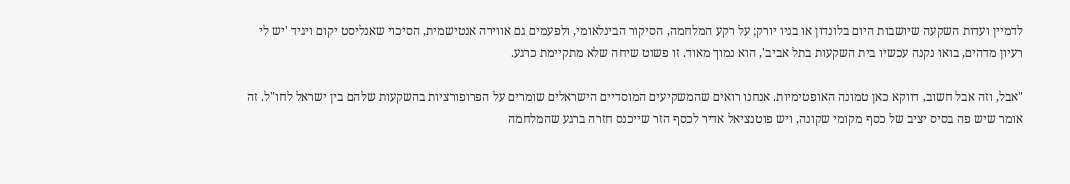לדמיין ועדות השקעה שיושבות היום בלונדון או בניו יורק; על רקע המלחמה, הסיקור הבינלאומי, ולפעמים גם אווירה אנטישמית, הסיכוי שאנליסט יקום ויגיד 'יש לי רעיון מדהים, בואו נקנה עכשיו בית השקעות בתל אביב', הוא נמוך מאוד. זו פשוט שיחה שלא מתקיימת כרגע.

"אבל, וזה אבל חשוב, דווקא כאן טמונה האופטימיות. אנחנו רואים שהמשקיעים המוסדיים הישראלים שומרים על הפרופורציות בהשקעות שלהם בין ישראל לחו"ל. זה אומר שיש פה בסיס יציב של כסף מקומי שקונה, ויש פוטנציאל אדיר לכסף הזר שייכנס חזרה ברגע שהמלחמה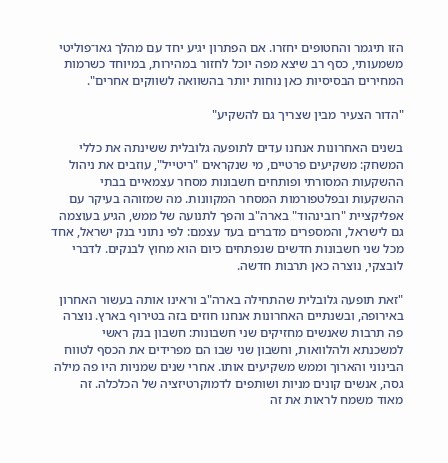הזו תיגמר והחטופים יחזרו. אם הפתרון יגיע יחד עם מהלך גאו־פוליטי משמעותי, כסף רב שיצא מפה יוכל לחזור במהירות, במיוחד כשרמות המחירים הבסיסיות כאן נוחות יותר בהשוואה לשווקים אחרים".

"הדור הצעיר מבין שצריך גם להשקיע"

בשנים האחרונות אנחנו עדים לתופעה גלובלית ששינתה את כללי המשחק: משקיעים פרטיים, מי שנקראים "ריטייל", עוזבים את ניהול ההשקעות המסורתי ופותחים חשבונות מסחר עצמאיים בבתי ההשקעות ובפלטפורמות המסחר המקוונות. מה שמזוהה בעיקר עם אפליקציית "רובינהוד" בארה"ב והפך לתנועה של ממש, הגיע בעוצמה גם לישראל, והמספרים מדברים בעד עצמם: לפי נתוני בנק ישראל, אחד מכל שני חשבונות חדשים שנפתחים כיום הוא מחוץ לבנקים. לדברי לובצקי, נוצרה כאן תרבות חדשה.

"זאת תופעה גלובלית שהתחילה בארה"ב וראינו אותה בעשור האחרון באירופה, ובשנתיים האחרונות אנחנו חוזים בזה בטירוף בארץ. נוצרה פה תרבות שאנשים מחזיקים שני חשבונות: חשבון בנק ראשי למשכנתא ולהלוואות, וחשבון שני שבו הם מפרידים את הכסף לטווח הבינוני והארוך וממש משקיעים אותו. אחרי שנים שמניות היו פה מילה גסה, אנשים קונים מניות ושותפים לדמוקרטיזציה של הכלכלה. זה מאוד משמח לראות את זה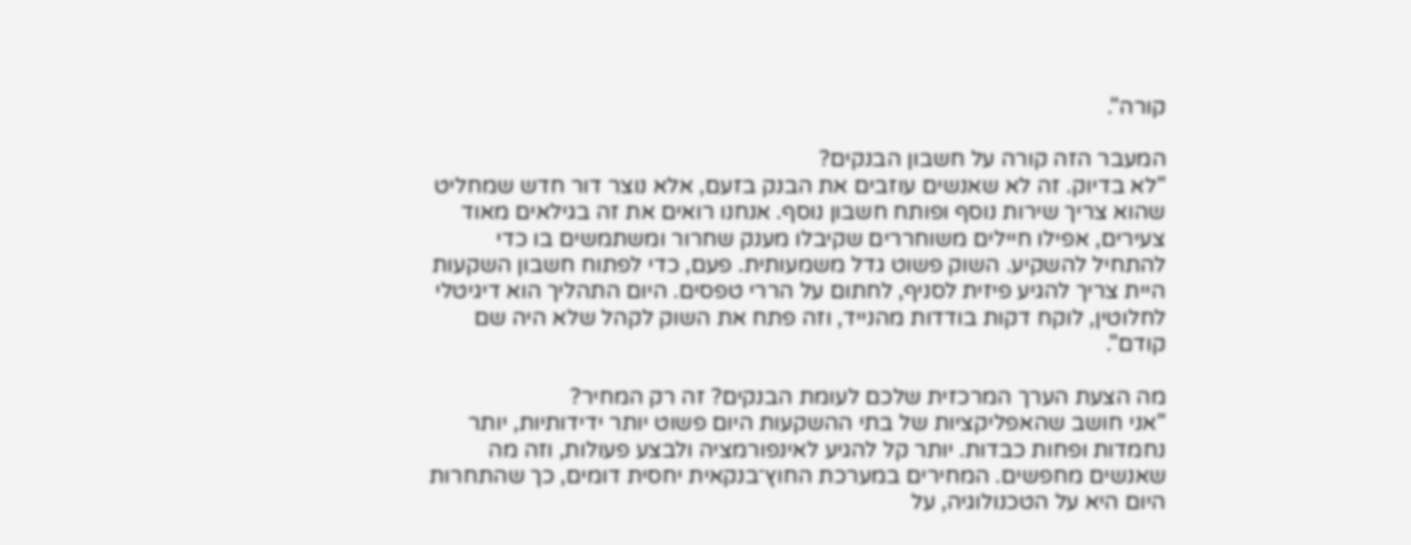קורה".

המעבר הזה קורה על חשבון הבנקים?
"לא בדיוק. זה לא שאנשים עוזבים את הבנק בזעם, אלא נוצר דור חדש שמחליט שהוא צריך שירות נוסף ופותח חשבון נוסף. אנחנו רואים את זה בגילאים מאוד צעירים, אפילו חיילים משוחררים שקיבלו מענק שחרור ומשתמשים בו כדי להתחיל להשקיע. השוק פשוט גדל משמעותית. פעם, כדי לפתוח חשבון השקעות היית צריך להגיע פיזית לסניף, לחתום על הררי טפסים. היום התהליך הוא דיגיטלי לחלוטין, לוקח דקות בודדות מהנייד, וזה פתח את השוק לקהל שלא היה שם קודם".

מה הצעת הערך המרכזית שלכם לעומת הבנקים? זה רק המחיר?
"אני חושב שהאפליקציות של בתי ההשקעות היום פשוט יותר ידידותיות, יותר נחמדות ופחות כבדות. יותר קל להגיע לאינפורמציה ולבצע פעולות, וזה מה שאנשים מחפשים. המחירים במערכת החוץ־בנקאית יחסית דומים, כך שהתחרות היום היא על הטכנולוגיה, על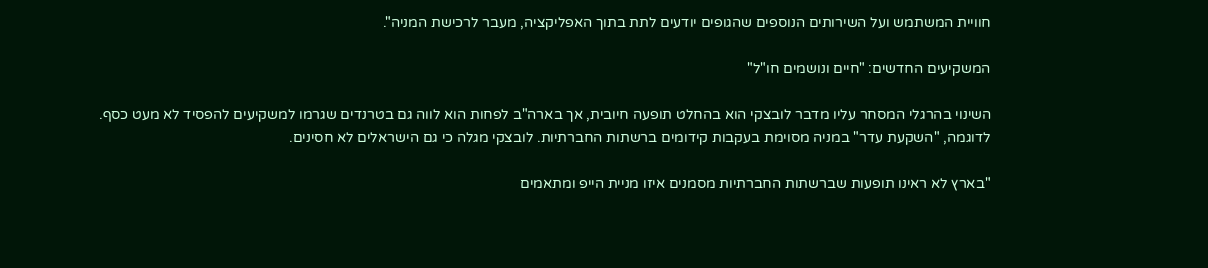חוויית המשתמש ועל השירותים הנוספים שהגופים יודעים לתת בתוך האפליקציה, מעבר לרכישת המניה".

המשקיעים החדשים: "חיים ונושמים חו"ל"

השינוי בהרגלי המסחר עליו מדבר לובצקי הוא בהחלט תופעה חיובית, אך בארה"ב לפחות הוא לווה גם בטרנדים שגרמו למשקיעים להפסיד לא מעט כסף. לדוגמה, "השקעת עדר" במניה מסוימת בעקבות קידומים ברשתות החברתיות. לובצקי מגלה כי גם הישראלים לא חסינים.

"בארץ לא ראינו תופעות שברשתות החברתיות מסמנים איזו מניית הייפ ומתאמים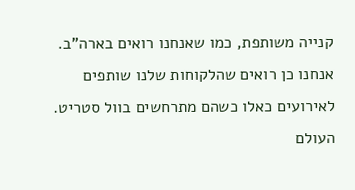קנייה משותפת, כמו שאנחנו רואים בארה"ב. אנחנו כן רואים שהלקוחות שלנו שותפים לאירועים כאלו כשהם מתרחשים בוול סטריט. העולם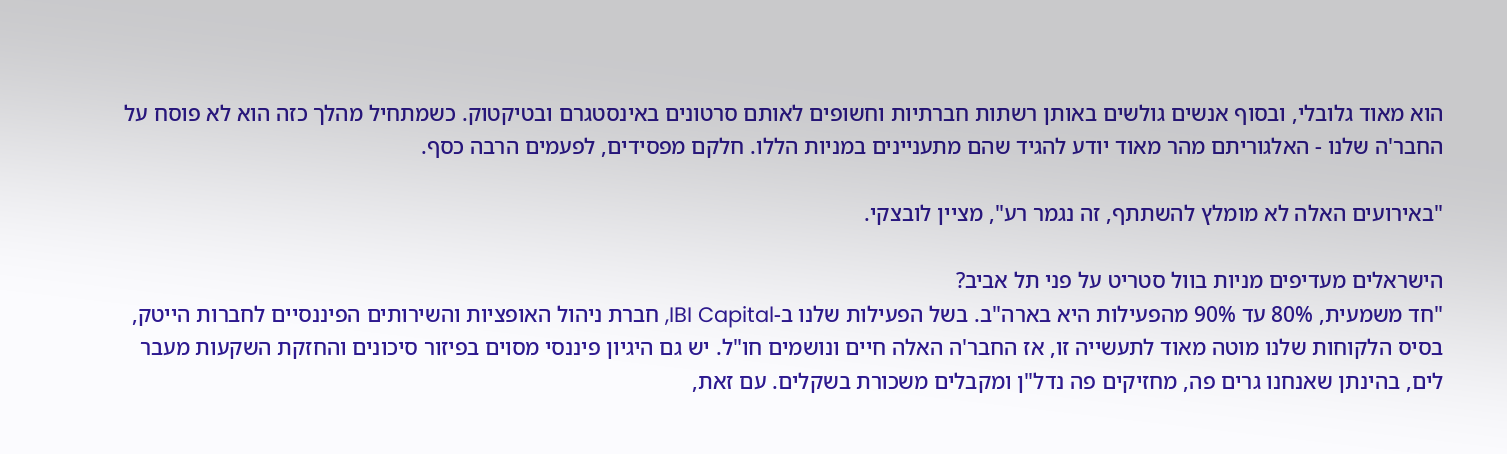הוא מאוד גלובלי, ובסוף אנשים גולשים באותן רשתות חברתיות וחשופים לאותם סרטונים באינסטגרם ובטיקטוק. כשמתחיל מהלך כזה הוא לא פוסח על החבר'ה שלנו - האלגוריתם מהר מאוד יודע להגיד שהם מתעניינים במניות הללו. חלקם מפסידים, לפעמים הרבה כסף.

"באירועים האלה לא מומלץ להשתתף, זה נגמר רע", מציין לובצקי.

הישראלים מעדיפים מניות בוול סטריט על פני תל אביב?
"חד משמעית, 80% עד 90% מהפעילות היא בארה"ב. בשל הפעילות שלנו ב-IBI Capital, חברת ניהול האופציות והשירותים הפיננסיים לחברות הייטק, בסיס הלקוחות שלנו מוטה מאוד לתעשייה זו, אז החבר'ה האלה חיים ונושמים חו"ל. יש גם היגיון פיננסי מסוים בפיזור סיכונים והחזקת השקעות מעבר לים, בהינתן שאנחנו גרים פה, מחזיקים פה נדל"ן ומקבלים משכורת בשקלים. עם זאת,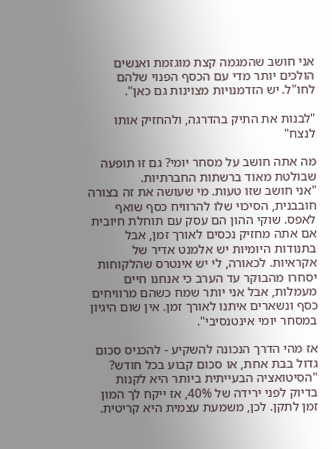אני חושב שהמגמה קצת מוגזמת ואנשים הולכים יותר מדי עם הכסף הפנוי שלהם לחו"ל. יש הזדמנויות מצוינות גם כאן".

"לבנות את התיק בהדרגה, ולהחזיק אותו לנצח"

מה אתה חושב על מסחר יומי? גם זו תופעה שבולטת מאוד ברשתות החברתיות.
"אני חושב שזו טעות. מי שעושה את זה בצורה חובבנית, הסיכוי שלו להרוויח כסף שואף לאפס. שוקי ההון הם עסק עם תוחלת חיובית אם אתה מחזיק נכסים לאורך זמן, אבל בתנודות היומיות יש אלמנט אדיר של אקראיות. לכאורה, לי יש אינטרס שהלקוחות יסחרו מהבוקר עד הערב כי אנחנו חיים מעמלות, אבל אני יותר שמח כשהם מרוויחים כסף ונשארים איתנו לאורך זמן. אין שום היגיון במסחר יומי אינטנסיבי".

אז מהי הדרך הנכונה להשקיע - להכניס סכום גדול בבת אחת, או סכום קבוע בכל חודש?
"הסיטואציה הבעייתית ביותר היא לקנות בדיוק לפני ירידה של 40%, אז ייקח לך המון זמן לתקן. לכן, משמעת עצמית היא קריטית.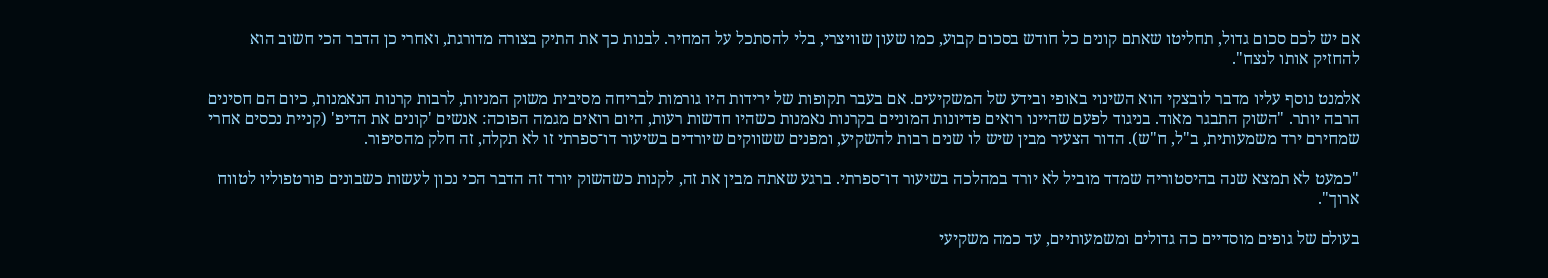אם יש לכם סכום גדול, תחליטו שאתם קונים כל חודש בסכום קבוע, כמו שעון שוויצרי, בלי להסתכל על המחיר. לבנות כך את התיק בצורה מדורגת, ואחרי כן הדבר הכי חשוב הוא להחזיק אותו לנצח".

אלמנט נוסף עליו מדבר לובצקי הוא השינוי באופי ובידע של המשקיעים. אם בעבר תקופות של ירידות היו גורמות לבריחה מסיבית משוק המניות, לרבות קרנות הנאמנות, כיום הם חסינים הרבה יותר. "השוק התבגר מאוד. בניגוד לפעם שהיינו רואים פדיונות המוניים בקרנות נאמנות כשהיו חדשות רעות, היום רואים מגמה הפוכה: אנשים 'קונים את הדיפ' (קניית נכסים אחרי שמחירם ירד משמעותית, ב"ל, ח"ש). הדור הצעיר מבין שיש לו שנים רבות להשקיע, ומפנים ששווקים שיורדים בשיעור דו־ספרתי זו לא תקלה, זה חלק מהסיפור.

"כמעט לא תמצא שנה בהיסטוריה שמדד מוביל לא יורד במהלכה בשיעור דו־ספרתי. ברגע שאתה מבין את זה, לקנות כשהשוק יורד זה הדבר הכי נכון לעשות כשבונים פורטפוליו לטווח ארוך".

בעולם של גופים מוסדיים כה גדולים ומשמעותיים, עד כמה משקיעי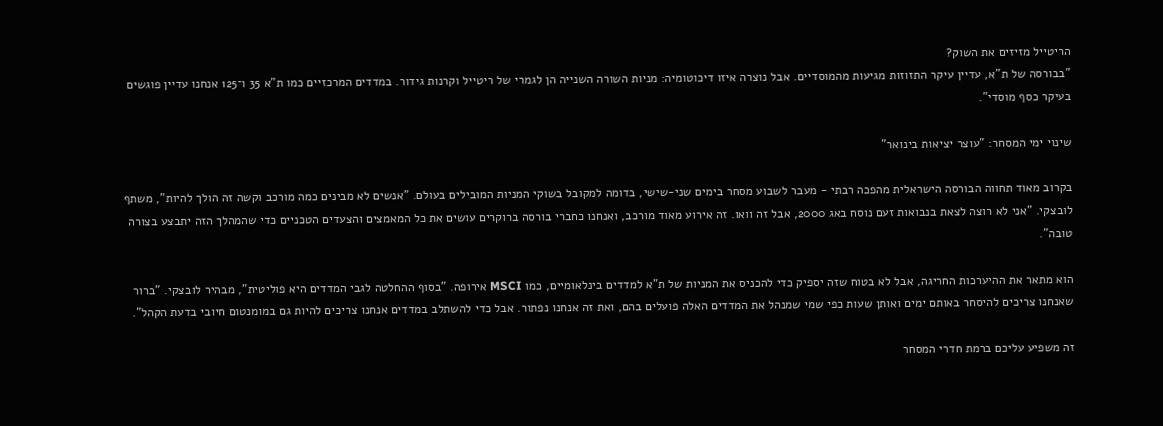הריטייל מזיזים את השוק?
"בבורסה של ת"א, עדיין עיקר התזוזות מגיעות מהמוסדיים. אבל נוצרה איזו דיכוטומיה: מניות השורה השנייה הן לגמרי של ריטייל וקרנות גידור. במדדים המרכזיים כמו ת"א 35 ו־125 אנחנו עדיין פוגשים בעיקר כסף מוסדי".

שינוי ימי המסחר: "עוצר יציאות בינואר"

בקרוב מאוד תחווה הבורסה הישראלית מהפכה רבתי - מעבר לשבוע מסחר בימים שני-שישי, בדומה למקובל בשוקי המניות המובילים בעולם. "אנשים לא מבינים כמה מורכב וקשה זה הולך להיות", משתף לובצקי. "אני לא רוצה לצאת בנבואות זעם נוסח באג 2000, אבל זה וואו. זה אירוע מאוד מורכב, ואנחנו כחברי בורסה ברוקרים עושים את כל המאמצים והצעדים הטכניים כדי שהמהלך הזה יתבצע בצורה טובה".

הוא מתאר את ההיערכות החריגה, אבל לא בטוח שזה יספיק כדי להכניס את המניות של ת"א למדדים בינלאומיים, כמו MSCI אירופה. "בסוף ההחלטה לגבי המדדים היא פוליטית", מבהיר לובצקי. "ברור שאנחנו צריכים להיסחר באותם ימים ואותן שעות כפי שמי שמנהל את המדדים האלה פועלים בהם, ואת זה אנחנו נפתור. אבל כדי להשתלב במדדים אנחנו צריכים להיות גם במומנטום חיובי בדעת הקהל".

זה משפיע עליכם ברמת חדרי המסחר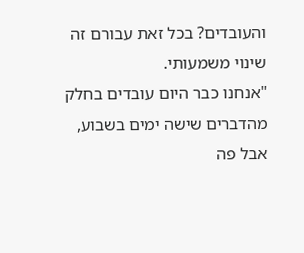והעובדים? בכל זאת עבורם זה שינוי משמעותי.
"אנחנו כבר היום עובדים בחלק מהדברים שישה ימים בשבוע, אבל פה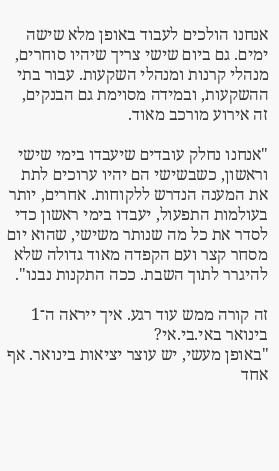אנחנו הולכים לעבוד באופן מלא שישה ימים. גם ביום שישי צריך שיהיו סוחרים, מנהלי קרנות ומנהלי השקעות. עבור בתי ההשקעות, ובמידה מסוימת גם הבנקים, זה אירוע מורכב מאוד.

"אנחנו נחלק עובדים שיעבדו בימי שישי וראשון, כשבשישי הם יהיו ערוכים לתת את המענה הנדרש ללקוחות. אחרים, יותר בעולמות התפעול, יעבדו בימי ראשון כדי לסדר את כל מה שנותר משישי, שהוא יום מסחר קצר ועם הקפדה מאוד גדולה שלא להיגרר לתוך השבת. ככה התקנות נבנו".

זה קורה ממש עוד רגע. איך ייראה ה־1 בינואר באי.בי.אי?
"באופן מעשי, יש עוצר יציאות בינואר. אף אחד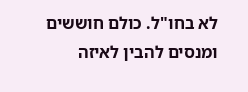לא בחו"ל. כולם חוששים ומנסים להבין לאיזה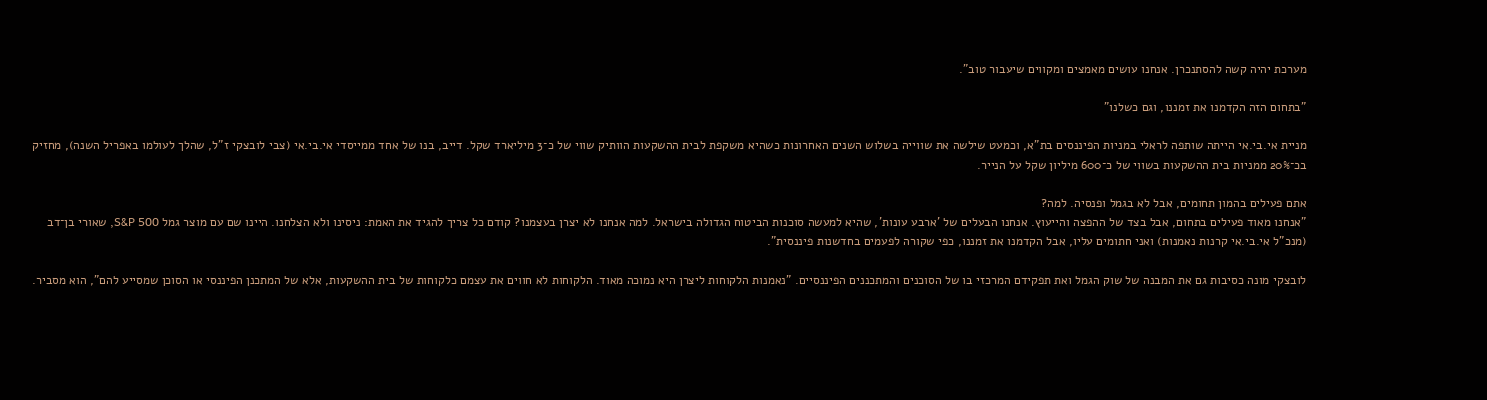מערכת יהיה קשה להסתנכרן. אנחנו עושים מאמצים ומקווים שיעבור טוב".

"בתחום הזה הקדמנו את זמננו, וגם כשלנו"

מניית אי.בי.אי הייתה שותפה לראלי במניות הפיננסים בת"א, וכמעט שילשה את שווייה בשלוש השנים האחרונות כשהיא משקפת לבית ההשקעות הוותיק שווי של כ־3 מיליארד שקל. דייב, בנו של אחד ממייסדי אי.בי.אי (צבי לובצקי ז"ל, שהלך לעולמו באפריל השנה), מחזיק בכ־20% ממניות בית ההשקעות בשווי של כ־600 מיליון שקל על הנייר.

אתם פעילים בהמון תחומים, אבל לא בגמל ופנסיה. למה?
"אנחנו מאוד פעילים בתחום, אבל בצד של ההפצה והייעוץ. אנחנו הבעלים של 'ארבע עונות', שהיא למעשה סוכנות הביטוח הגדולה בישראל. למה אנחנו לא יצרן בעצמנו? קודם כל צריך להגיד את האמת: ניסינו ולא הצלחנו. היינו שם עם מוצר גמל S&P 500, שאורי בן־דב (מנכ"ל אי.בי.אי קרנות נאמנות) ואני חתומים עליו, אבל הקדמנו את זמננו, כפי שקורה לפעמים בחדשנות פיננסית".

לובצקי מונה כסיבות גם את המבנה של שוק הגמל ואת תפקידם המרכזי בו של הסוכנים והמתכננים הפיננסיים. "נאמנות הלקוחות ליצרן היא נמוכה מאוד. הלקוחות לא חווים את עצמם כלקוחות של בית ההשקעות, אלא של המתכנן הפיננסי או הסוכן שמסייע להם", הוא מסביר.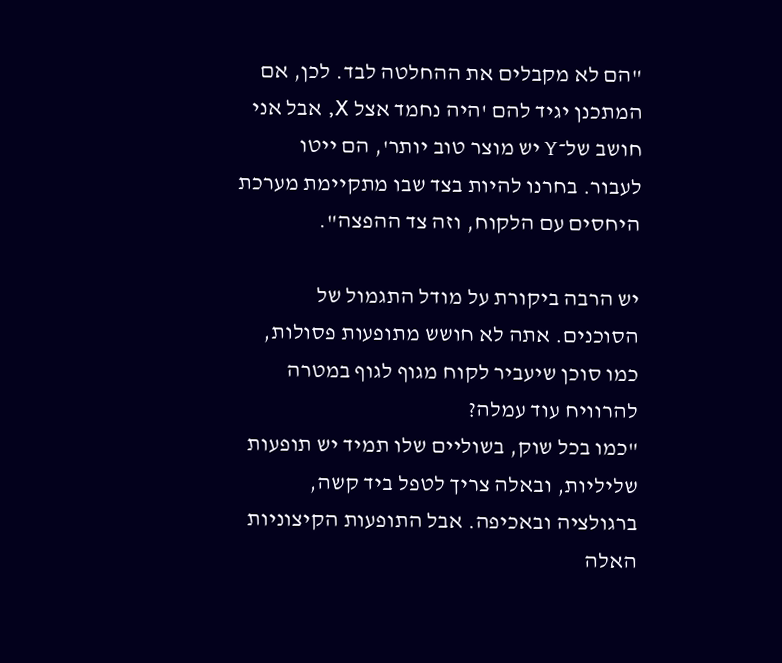"הם לא מקבלים את ההחלטה לבד. לכן, אם המתכנן יגיד להם 'היה נחמד אצל X, אבל אני חושב של־Y יש מוצר טוב יותר', הם ייטו לעבור. בחרנו להיות בצד שבו מתקיימת מערכת היחסים עם הלקוח, וזה צד ההפצה".

יש הרבה ביקורת על מודל התגמול של הסוכנים. אתה לא חושש מתופעות פסולות, כמו סוכן שיעביר לקוח מגוף לגוף במטרה להרוויח עוד עמלה?
"כמו בכל שוק, בשוליים שלו תמיד יש תופעות שליליות, ובאלה צריך לטפל ביד קשה, ברגולציה ובאכיפה. אבל התופעות הקיצוניות האלה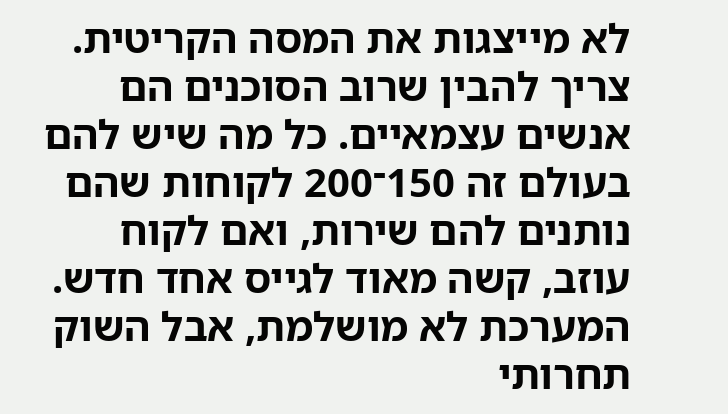לא מייצגות את המסה הקריטית. צריך להבין שרוב הסוכנים הם אנשים עצמאיים. כל מה שיש להם בעולם זה 150־200 לקוחות שהם נותנים להם שירות, ואם לקוח עוזב, קשה מאוד לגייס אחד חדש. המערכת לא מושלמת, אבל השוק תחרותי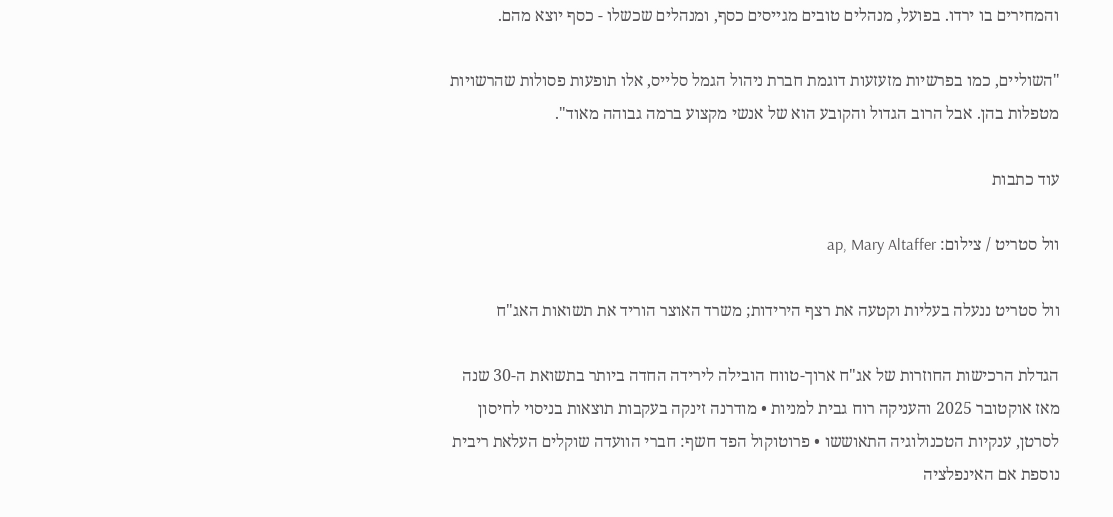והמחירים בו ירדו. בפועל, מנהלים טובים מגייסים כסף, ומנהלים שכשלו - כסף יוצא מהם.

"השוליים, כמו בפרשיות מזעזעות דוגמת חברת ניהול הגמל סלייס, אלו תופעות פסולות שהרשויות מטפלות בהן. אבל הרוב הגדול והקובע הוא של אנשי מקצוע ברמה גבוהה מאוד".

עוד כתבות

וול סטריט / צילום: ap, Mary Altaffer

וול סטריט ננעלה בעליות וקטעה את רצף הירידות; משרד האוצר הוריד את תשואות האג"ח

הגדלת הרכישות החוזרות של אג"ח ארוך-טווח הובילה לירידה החדה ביותר בתשואת ה-30 שנה מאז אוקטובר 2025 והעניקה רוח גבית למניות • מודרנה זינקה בעקבות תוצאות בניסוי לחיסון לסרטן, ענקיות הטכנולוגיה התאוששו • פרוטוקול הפד חשף: חברי הוועדה שוקלים העלאת ריבית נוספת אם האינפלציה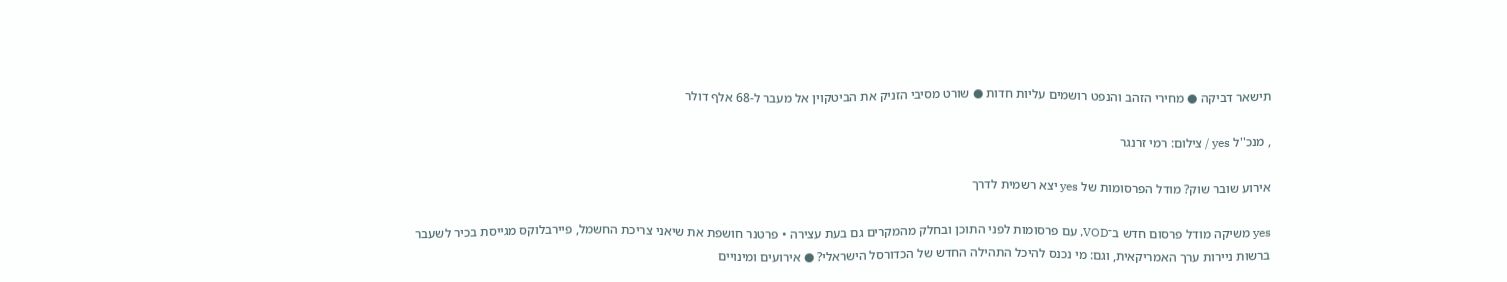תישאר דביקה ● מחירי הזהב והנפט רושמים עליות חדות ● שורט מסיבי הזניק את הביטקוין אל מעבר ל-68 אלף דולר

, מנכ''ל yes / צילום: רמי זרנגר

אירוע שובר שוק? מודל הפרסומות של yes יצא רשמית לדרך

yes משיקה מודל פרסום חדש ב־VOD, עם פרסומות לפני התוכן ובחלק מהמקרים גם בעת עצירה • פרטנר חושפת את שיאני צריכת החשמל, פיירבלוקס מגייסת בכיר לשעבר ברשות ניירות ערך האמריקאית, וגם: מי נכנס להיכל התהילה החדש של הכדורסל הישראלי? ● אירועים ומינויים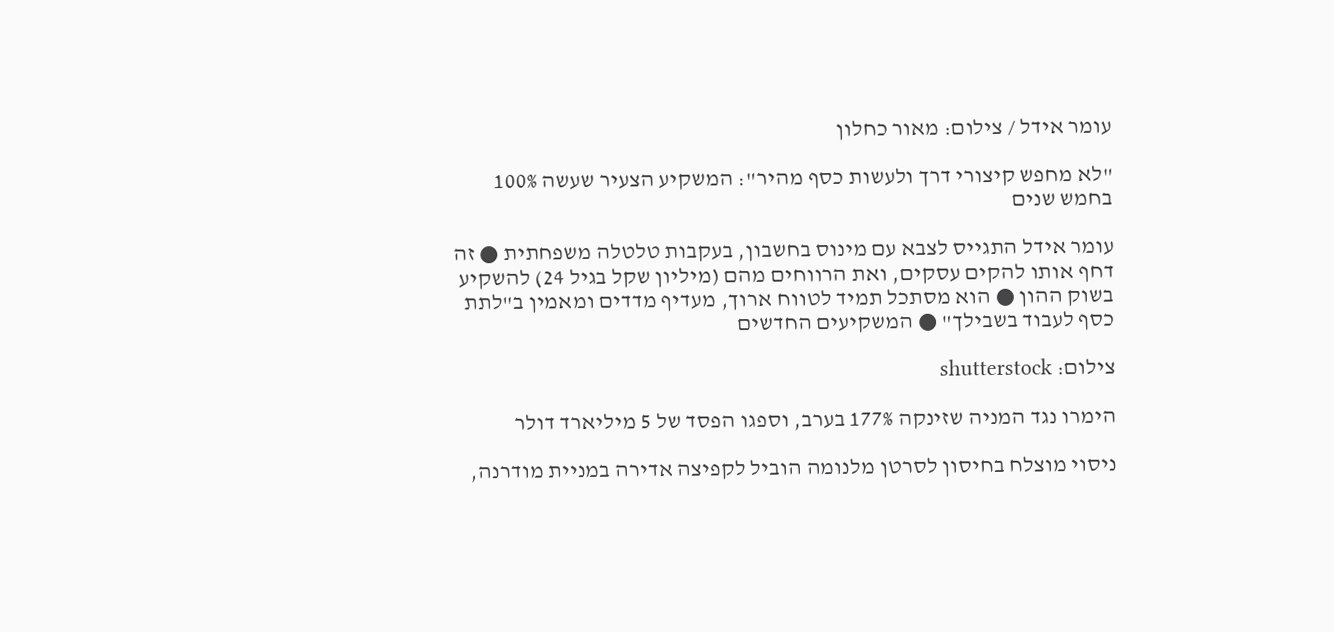עומר אידל / צילום: מאור כחלון

"לא מחפש קיצורי דרך ולעשות כסף מהיר": המשקיע הצעיר שעשה 100% בחמש שנים

עומר אידל התגייס לצבא עם מינוס בחשבון, בעקבות טלטלה משפחתית ● זה דחף אותו להקים עסקים, ואת הרווחים מהם (מיליון שקל בגיל 24) להשקיע בשוק ההון ● הוא מסתכל תמיד לטווח ארוך, מעדיף מדדים ומאמין ב"לתת כסף לעבוד בשבילך" ● המשקיעים החדשים

צילום: shutterstock

הימרו נגד המניה שזינקה 177% בערב, וספגו הפסד של 5 מיליארד דולר

ניסוי מוצלח בחיסון לסרטן מלנומה הוביל לקפיצה אדירה במניית מודרנה,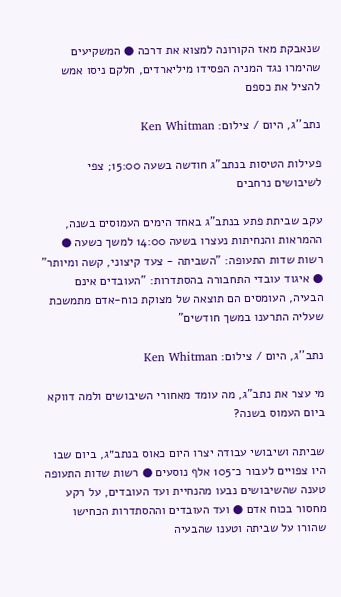שנאבקת מאז הקורונה למצוא את דרכה ● המשקיעים שהימרו נגד המניה הפסידו מיליארדים, חלקם ניסו אמש להציל את כספם

נתב''ג, היום / צילום: Ken Whitman

פעילות הטיסות בנתב"ג חודשה בשעה 15:00; צפי לשיבושים נרחבים

עקב שביתת פתע בנתב"ג באחד הימים העמוסים בשנה, ההמראות והנחיתות נעצרו בשעה 14:00 למשך כשעה ● רשות שדות התעופה: "השביתה - צעד קיצוני, קשה ומיותר" ● איגוד עובדי התחבורה בהסתדרות: "העובדים אינם הבעיה, העומסים הם תוצאה של מצוקת כוח-אדם מתמשכת שעליה התרענו במשך חודשים"

נתב''ג, היום / צילום: Ken Whitman

מי עצר את נתב"ג, מה עומד מאחורי השיבושים ולמה דווקא ביום העמוס בשנה?

שביתה ושיבושי עבודה יצרו היום כאוס בנתב״ג, ביום שבו היו צפויים לעבור כ־105 אלף נוסעים ● רשות שדות התעופה טענה שהשיבושים נבעו מהנחיית ועד העובדים, על רקע מחסור בכוח אדם ● ועד העובדים וההסתדרות הכחישו שהורו על שביתה וטענו שהבעיה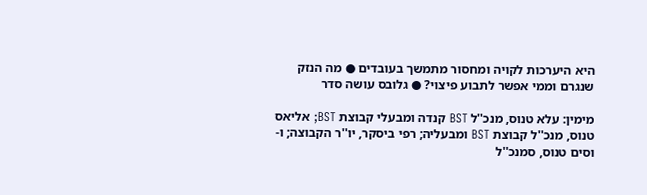היא היערכות לקויה ומחסור מתמשך בעובדים ● מה הנזק שנגרם וממי אפשר לתבוע פיצוי? ● גלובס עושה סדר

מימין: עלא טנוס, מנכ''ל BST קנדה ומבעלי קבוצת BST; אליאס טנוס, מנכ''ל קבוצת BST ומבעליה; רפי ביסקר, יו''ר הקבוצה; ו-וסים טנוס, סמנכ''ל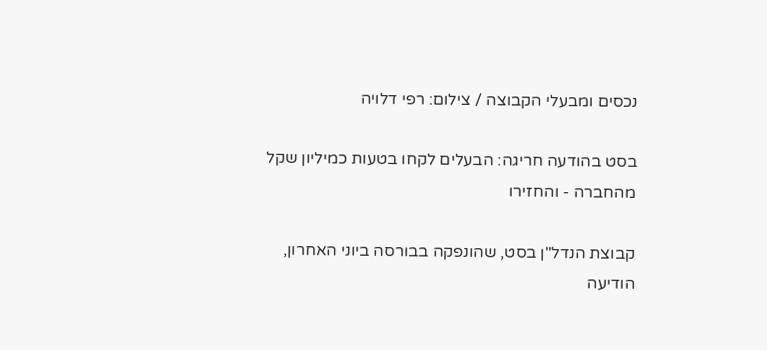נכסים ומבעלי הקבוצה / צילום: רפי דלויה

בסט בהודעה חריגה: הבעלים לקחו בטעות כמיליון שקל מהחברה - והחזירו

קבוצת הנדל"ן בסט, שהונפקה בבורסה ביוני האחרון, הודיעה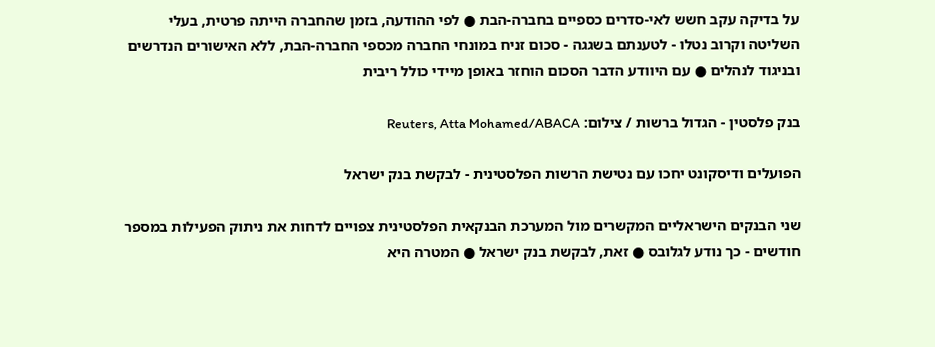על בדיקה עקב חשש לאי-סדרים כספיים בחברה-הבת ● לפי ההודעה, בזמן שהחברה הייתה פרטית, בעלי השליטה וקרוב נטלו - לטענתם בשגגה - סכום זניח במונחי החברה מכספי החברה-הבת, ללא האישורים הנדרשים ובניגוד לנהלים ● עם היוודע הדבר הסכום הוחזר באופן מיידי כולל ריבית

בנק פלסטין - הגדול ברשות / צילום: Reuters, Atta Mohamed/ABACA

הפועלים ודיסקונט יחכו עם נטישת הרשות הפלסטינית - לבקשת בנק ישראל

שני הבנקים הישראליים המקשרים מול המערכת הבנקאית הפלסטינית צפויים לדחות את ניתוק הפעילות במספר חודשים - כך נודע לגלובס ● זאת, לבקשת בנק ישראל ● המטרה היא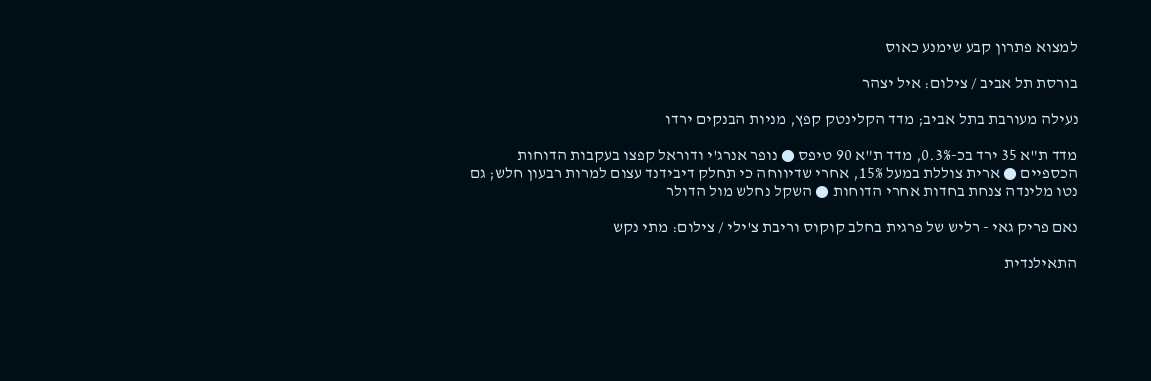למצוא פתרון קבע שימנע כאוס

בורסת תל אביב / צילום: איל יצהר

נעילה מעורבת בתל אביב; מדד הקלינטק קפץ, מניות הבנקים ירדו

מדד ת"א 35 ירד בכ-0.3%, מדד ת"א 90 טיפס ● נופר אנרג'י ודוראל קפצו בעקבות הדוחות הכספיים ● ארית צוללת במעל 15%, אחרי שדיווחה כי תחלק דיבידנד עצום למרות רבעון חלש; גם נטו מלינדה צנחת בחדות אחרי הדוחות ● השקל נחלש מול הדולר

נאם פריק גאי - רליש של פרגית בחלב קוקוס וריבת צ'ילי / צילום: מתי נקש

התאילנדית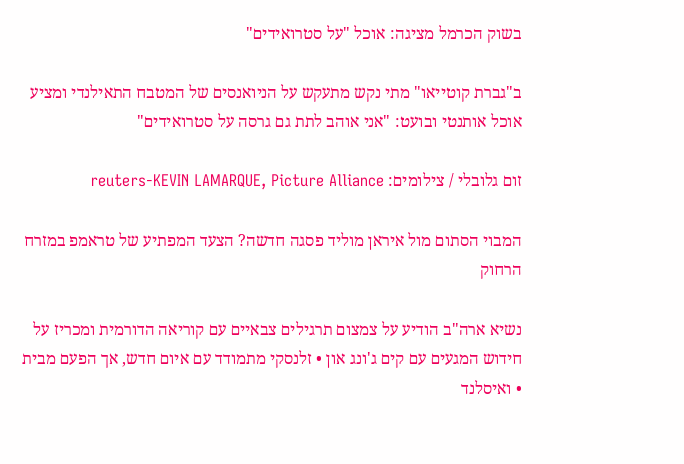בשוק הכרמל מציגה: אוכל "על סטרואידים"

ב"גברת קוטייאו" מתי נקש מתעקש על הניואנסים של המטבח התאילנדי ומציע אוכל אותנטי ובועט: "אני אוהב לתת גם גרסה על סטרואידים"

זום גלובלי / צילומים: reuters-KEVIN LAMARQUE, Picture Alliance

המבוי הסתום מול איראן מוליד פסגה חדשה? הצעד המפתיע של טראמפ במזרח הרחוק

נשיא ארה"ב הודיע על צמצום תרגילים צבאיים עם קוריאה הדורמית ומכריז על חידוש המגעים עם קים ג'ונג און • זלנסקי מתמודד עם איום חדש, אך הפעם מבית • ואיסלנד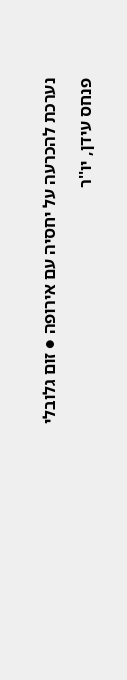נערכת להכרעה על יחסיה עם אירופה ● זום גלובלי

פנחס עידן, יו''ר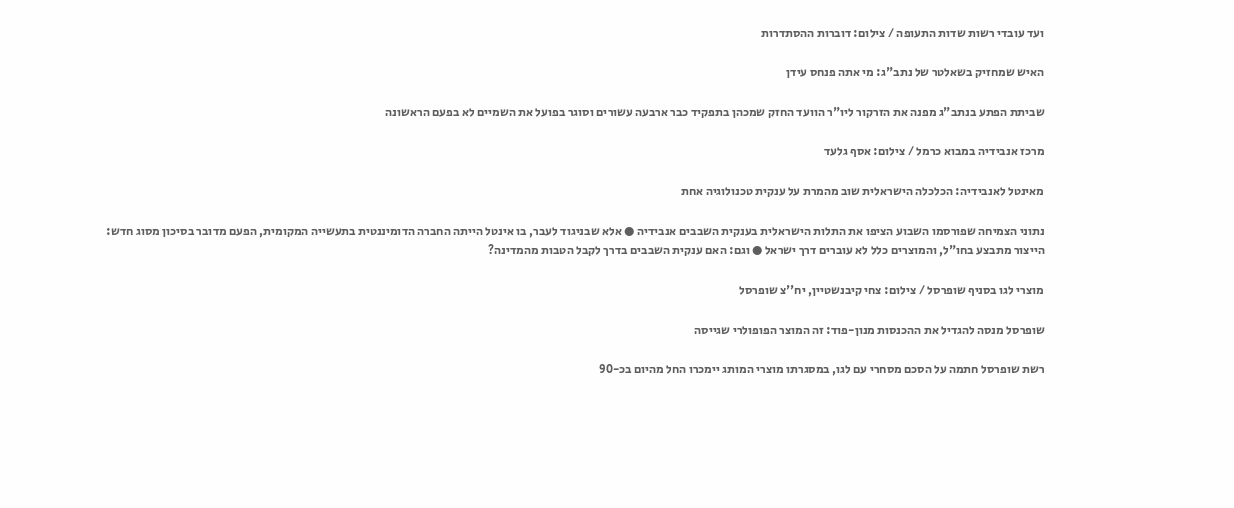ועד עובדי רשות שדות התעופה / צילום: דוברות ההסתדרות

האיש שמחזיק בשאלטר של נתב"ג: מי אתה פנחס עידן

שביתת הפתע בנתב"ג מפנה את הזרקור ליו"ר הוועד החזק שמכהן בתפקיד כבר ארבעה עשורים וסוגר בפועל את השמיים לא בפעם הראשונה

מרכז אנבידיה במבוא כרמל / צילום: אסף גלעד

מאינטל לאנבידיה: הכלכלה הישראלית שוב מהמרת על ענקית טכנולוגיה אחת

נתוני הצמיחה שפורסמו השבוע הציפו את התלות הישראלית בענקית השבבים אנבידיה ● אלא שבניגוד לעבר, בו אינטל הייתה החברה הדומיננטית בתעשייה המקומית, הפעם מדובר בסיכון מסוג חדש: הייצור מתבצע בחו"ל, והמוצרים כלל לא עוברים דרך ישראל ● וגם: האם ענקית השבבים בדרך לקבל הטבות מהמדינה?

מוצרי לגו בסניף שופרסל / צילום: צחי קיבנשטיין, יח''צ שופרסל

שופרסל מנסה להגדיל את ההכנסות מנון-פוד: זה המוצר הפופולרי שגייסה

רשת שופרסל חתמה על הסכם מסחרי עם לגו, במסגרתו מוצרי המותג יימכרו החל מהיום בכ-90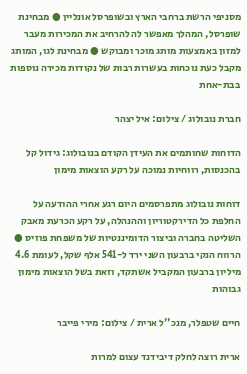מסניפי הרשת ברחבי הארץ ובשופרסל אונליין ● מבחינת שופרסל, המהלך מאפשר לה להרחיב את המכירות מעבר למזון באמצעות מותג מוכר ומבוקש ● מבחינת לגו, המותג מקבל כעת נוכחות בעשרות רבות של נקודות מכירה נוספות בבת-אחת

חברת נובולוג / צילום: איל יצהר

הדוחות שחותמים את העידן הקודם בנובולוג: גידול קל בהכנסות, רווחיות נמוכה על רקע הוצאות מימון

דוחות נובולוג מתפרסמים היום רגע אחרי ההודעה על החלפת כל הדירקטוריון וההנהלה, על רקע הכרעת מאבק השליטה בחברה וביצור הדומיננטיות של משפחת פוזיס ● הרווח הנקי ברבעון השני ירד ל-541 אלף שקל, לעומת 4.6 מיליון ברבעון המקביל אשתקד, וזאת בשל הוצאות מימון גבוהות

חיים שטפלר, מנכ''ל ארית / צילום: מירי פייבר

ארית רוצה לחלק דיבידנד עצום למרות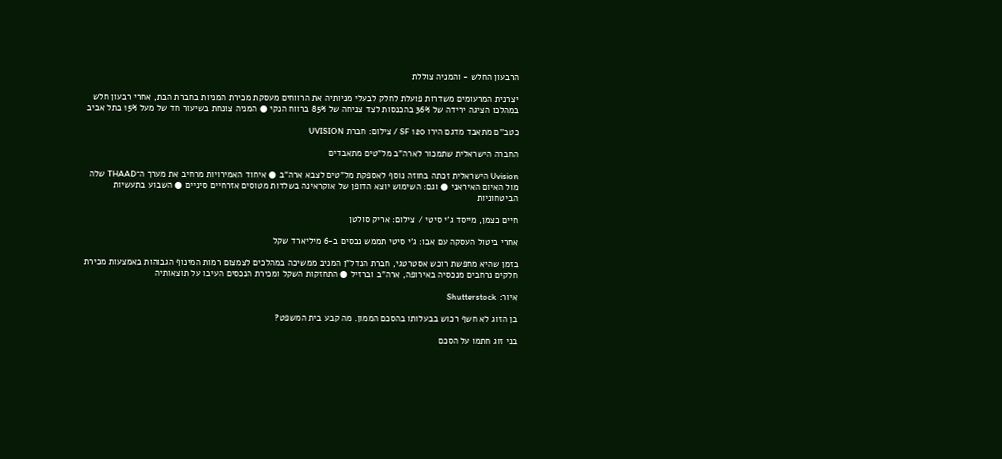הרבעון החלש - והמניה צוללת

יצרנית המרעומים משדרות פועלת לחלק לבעלי מניותיה את הרווחים מעסקת מכירת המניות בחברת הבת, אחרי רבעון חלש במהלכו הציגה ירידה של 36% בהכנסות לצד צניחה של 85% ברווח הנקי ● המניה צונחת בשיעור חד של מעל 15% בתל אביב

כטב''ם מתאבד מדגם הירו 120 SF / צילום: חברת UVISION

החברה הישראלית שתמכור לארה"ב מל"טים מתאבדים

Uvision הישראלית זכתה בחוזה נוסף לאספקת מל"טים לצבא ארה"ב ● איחוד האמירויות מרחיב את מערך ה־THAAD שלה מול האיום האיראני ● וגם: השימוש יוצא הדופן של אוקראינה בשלדות מטוסים אזרחיים סיניים ● השבוע בתעשיות הביטחוניות

חיים כצמן, מייסד ג'י סיטי / צילום: אריק סולטן

אחרי ביטול העסקה עם אבו: ג'י סיטי תממש נכסים ב-6 מיליארד שקל

בזמן שהיא מחפשת רוכש אסטרטגי, חברת הנדל"ן המניב ממשיכה במהלכים לצמצום רמות המינוף הגבוהות באמצעות מכירת חלקים נרחבים מנכסיה באירופה, ארה"ב וברזיל ● התחזקות השקל ומכירת הנכסים העיבו על תוצאותיה

איור: Shutterstock

בן הזוג לא חשף רכוש בבעלותו בהסכם הממון. מה קבע בית המשפט?

בני זוג חתמו על הסכם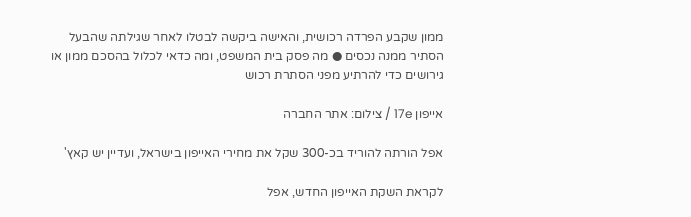ממון שקבע הפרדה רכושית, והאישה ביקשה לבטלו לאחר שגילתה שהבעל הסתיר ממנה נכסים ● מה פסק בית המשפט, ומה כדאי לכלול בהסכם ממון או גירושים כדי להרתיע מפני הסתרת רכוש

אייפון 17e / צילום: אתר החברה

אפל הורתה להוריד בכ-300 שקל את מחירי האייפון בישראל, ועדיין יש קאץ'

לקראת השקת האייפון החדש, אפל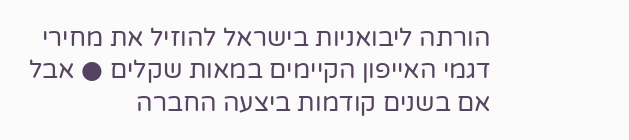הורתה ליבואניות בישראל להוזיל את מחירי דגמי האייפון הקיימים במאות שקלים ● אבל אם בשנים קודמות ביצעה החברה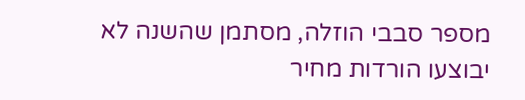מספר סבבי הוזלה, מסתמן שהשנה לא יבוצעו הורדות מחיר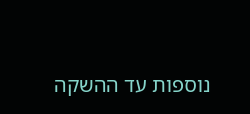נוספות עד ההשקה